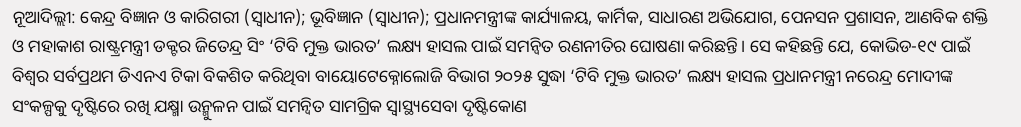ନୂଆଦିଲ୍ଲୀ: କେନ୍ଦ୍ର ବିଜ୍ଞାନ ଓ କାରିଗରୀ (ସ୍ୱାଧୀନ); ଭୂବିଜ୍ଞାନ (ସ୍ୱାଧୀନ); ପ୍ରଧାନମନ୍ତ୍ରୀଙ୍କ କାର୍ଯ୍ୟାଳୟ, କାର୍ମିକ, ସାଧାରଣ ଅଭିଯୋଗ, ପେନସନ ପ୍ରଶାସନ, ଆଣବିକ ଶକ୍ତି ଓ ମହାକାଶ ରାଷ୍ଟ୍ରମନ୍ତ୍ରୀ ଡକ୍ଟର ଜିତେନ୍ଦ୍ର ସିଂ ‘ଟିବି ମୁକ୍ତ ଭାରତ’ ଲକ୍ଷ୍ୟ ହାସଲ ପାଇଁ ସମନ୍ୱିତ ରଣନୀତିର ଘୋଷଣା କରିଛନ୍ତି। ସେ କହିଛନ୍ତି ଯେ, କୋଭିଡ-୧୯ ପାଇଁ ବିଶ୍ୱର ସର୍ବପ୍ରଥମ ଡିଏନଏ ଟିକା ବିକଶିତ କରିଥିବା ବାୟୋଟେକ୍ନୋଲୋଜି ବିଭାଗ ୨୦୨୫ ସୁଦ୍ଧା ‘ଟିବି ମୁକ୍ତ ଭାରତ’ ଲକ୍ଷ୍ୟ ହାସଲ ପ୍ରଧାନମନ୍ତ୍ରୀ ନରେନ୍ଦ୍ର ମୋଦୀଙ୍କ ସଂକଳ୍ପକୁ ଦୃଷ୍ଟିରେ ରଖି ଯକ୍ଷ୍ମା ଉନ୍ମୁଳନ ପାଇଁ ସମନ୍ୱିତ ସାମଗ୍ରିକ ସ୍ୱାସ୍ଥ୍ୟସେବା ଦୃଷ୍ଟିକୋଣ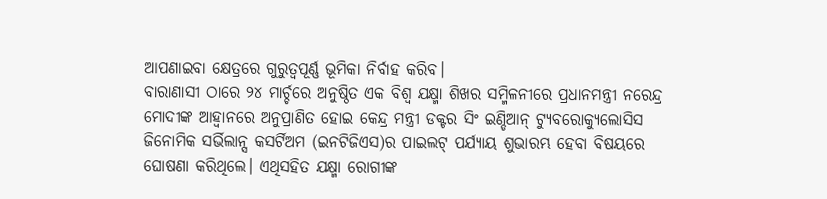ଆପଣାଇବା କ୍ଷେତ୍ରରେ ଗୁରୁତ୍ୱପୂର୍ଣ୍ଣ ଭୂମିକା ନିର୍ବାହ କରିବ।
ବାରାଣାସୀ ଠାରେ ୨୪ ମାର୍ଚ୍ଚରେ ଅନୁଷ୍ଠିତ ଏକ ବିଶ୍ୱ ଯକ୍ଷ୍ମା ଶିଖର ସମ୍ମିଳନୀରେ ପ୍ରଧାନମନ୍ତ୍ରୀ ନରେନ୍ଦ୍ର ମୋଦୀଙ୍କ ଆହ୍ୱାନରେ ଅନୁପ୍ରାଣିତ ହୋଇ କେନ୍ଦ୍ର ମନ୍ତ୍ରୀ ଡକ୍ଟର ସିଂ ଇଣ୍ଡିଆନ୍ ଟ୍ୟୁବରୋକ୍ୟୁଲୋସିସ ଜିନୋମିକ ସର୍ଭିଲାନ୍ସ କସର୍ଟିଅମ (ଇନଟିଜିଏସ)ର ପାଇଲଟ୍ ପର୍ଯ୍ୟାୟ ଶୁଭାରମ୍ଭ ହେବା ବିଷୟରେ ଘୋଷଣା କରିଥିଲେ। ଏଥିସହିତ ଯକ୍ଷ୍ମା ରୋଗୀଙ୍କ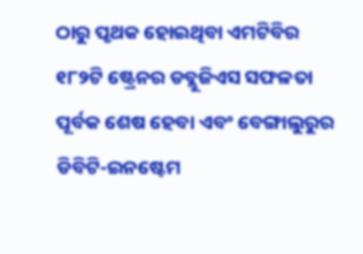ଠାରୁ ପୃଥକ ହୋଇଥିବା ଏମଟିବିର ୧୮୨ଟି ଷ୍ଟ୍ରେନର ଡବ୍ଲୁଜିଏସ ସଫଳତା ପୂର୍ବକ ଶେଷ ହେବା ଏବଂ ବେଙ୍ଗାଲୁରୁର ଡିବିଟି-ଇନଷ୍ଟେମ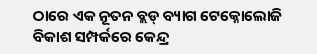ଠାରେ ଏକ ନୂତନ ବ୍ଲଡ୍ ବ୍ୟାଗ ଟେକ୍ନୋଲୋଜି ବିକାଶ ସମ୍ପର୍କରେ କେନ୍ଦ୍ର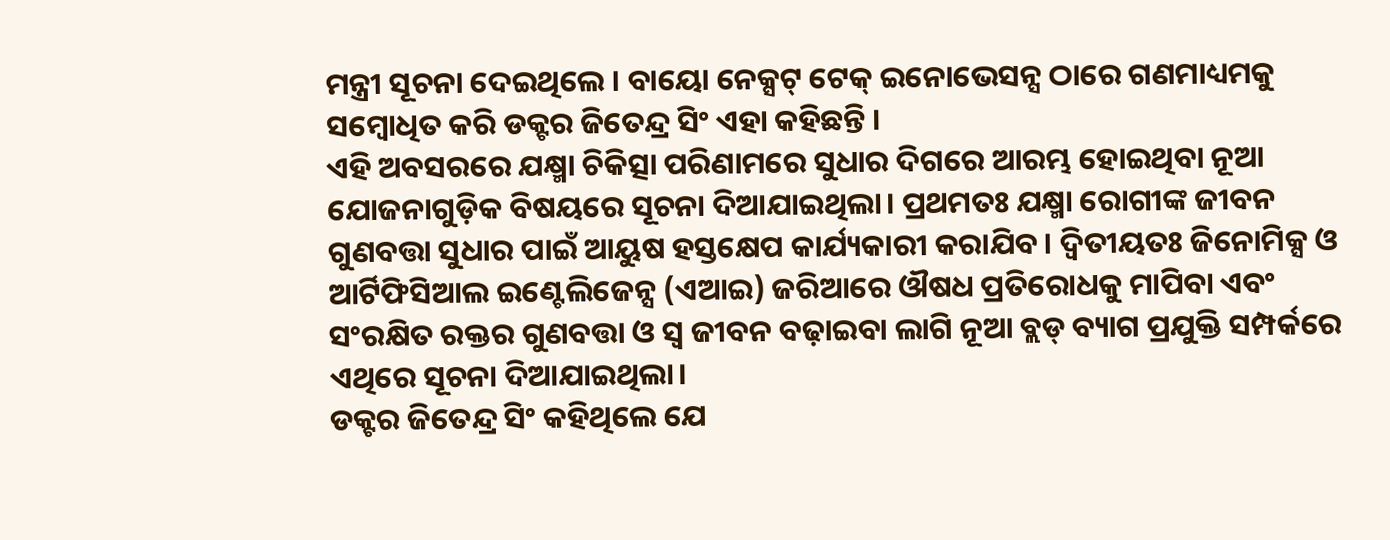ମନ୍ତ୍ରୀ ସୂଚନା ଦେଇଥିଲେ । ବାୟୋ ନେକ୍ସଟ୍ ଟେକ୍ ଇନୋଭେସନ୍ସ ଠାରେ ଗଣମାଧ୍ୟମକୁ ସମ୍ବୋଧିତ କରି ଡକ୍ଟର ଜିତେନ୍ଦ୍ର ସିଂ ଏହା କହିଛନ୍ତି ।
ଏହି ଅବସରରେ ଯକ୍ଷ୍ମା ଚିକିତ୍ସା ପରିଣାମରେ ସୁଧାର ଦିଗରେ ଆରମ୍ଭ ହୋଇଥିବା ନୂଆ ଯୋଜନାଗୁଡ଼ିକ ବିଷୟରେ ସୂଚନା ଦିଆଯାଇଥିଲା। ପ୍ରଥମତଃ ଯକ୍ଷ୍ମା ରୋଗୀଙ୍କ ଜୀବନ ଗୁଣବତ୍ତା ସୁଧାର ପାଇଁ ଆୟୁଷ ହସ୍ତକ୍ଷେପ କାର୍ଯ୍ୟକାରୀ କରାଯିବ। ଦ୍ୱିତୀୟତଃ ଜିନୋମିକ୍ସ ଓ ଆର୍ଟିଫିସିଆଲ ଇଣ୍ଟେଲିଜେନ୍ସ (ଏଆଇ) ଜରିଆରେ ଔଷଧ ପ୍ରତିରୋଧକୁ ମାପିବା ଏବଂ ସଂରକ୍ଷିତ ରକ୍ତର ଗୁଣବତ୍ତା ଓ ସ୍ୱ ଜୀବନ ବଢ଼ାଇବା ଲାଗି ନୂଆ ବ୍ଲଡ୍ ବ୍ୟାଗ ପ୍ରଯୁକ୍ତି ସମ୍ପର୍କରେ ଏଥିରେ ସୂଚନା ଦିଆଯାଇଥିଲା।
ଡକ୍ଟର ଜିତେନ୍ଦ୍ର ସିଂ କହିଥିଲେ ଯେ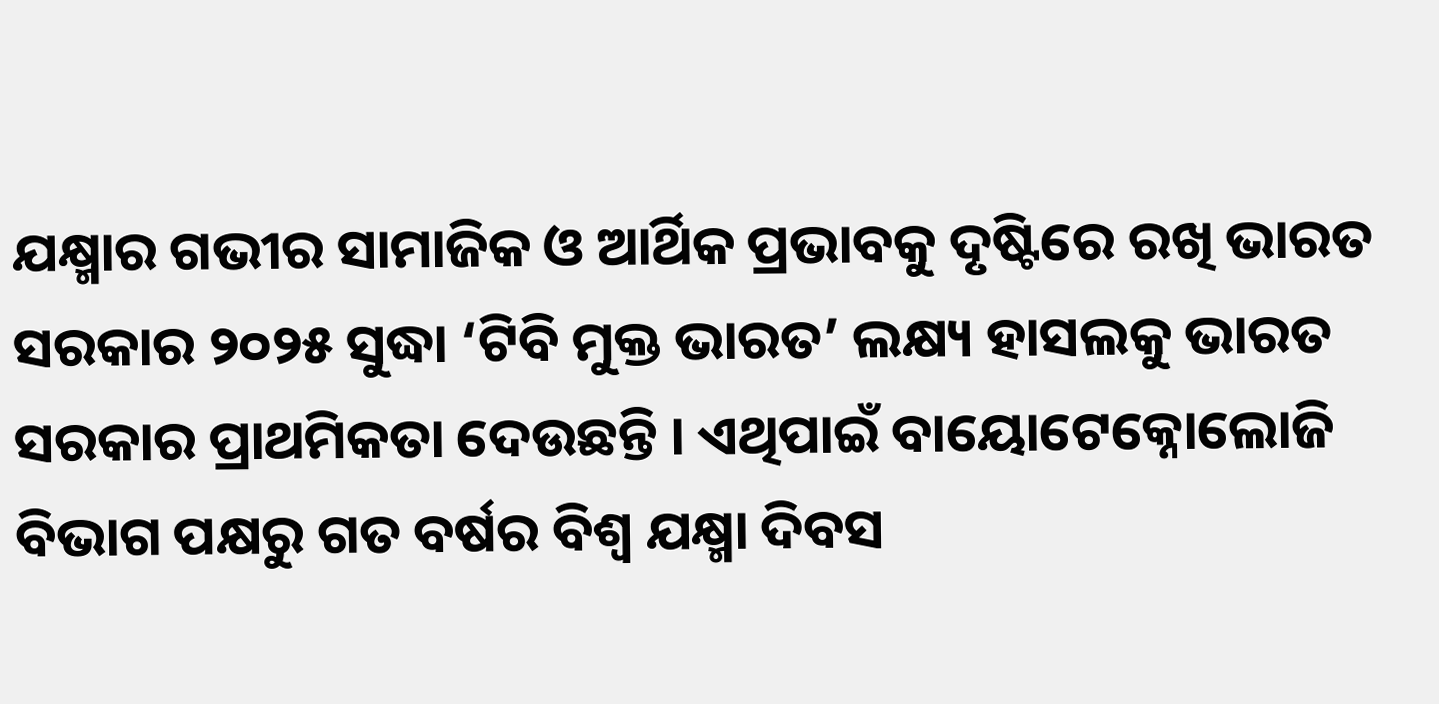ଯକ୍ଷ୍ମାର ଗଭୀର ସାମାଜିକ ଓ ଆର୍ଥିକ ପ୍ରଭାବକୁ ଦୃଷ୍ଟିରେ ରଖି ଭାରତ ସରକାର ୨୦୨୫ ସୁଦ୍ଧା ‘ଟିବି ମୁକ୍ତ ଭାରତ’ ଲକ୍ଷ୍ୟ ହାସଲକୁ ଭାରତ ସରକାର ପ୍ରାଥମିକତା ଦେଉଛନ୍ତି । ଏଥିପାଇଁ ବାୟୋଟେକ୍ନୋଲୋଜି ବିଭାଗ ପକ୍ଷରୁ ଗତ ବର୍ଷର ବିଶ୍ୱ ଯକ୍ଷ୍ମା ଦିବସ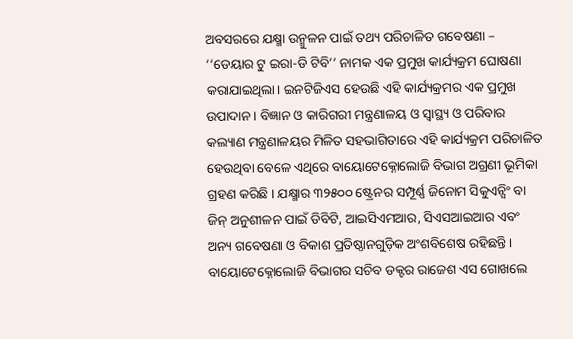ଅବସରରେ ଯକ୍ଷ୍ମା ଉନ୍ମୁଳନ ପାଇଁ ତଥ୍ୟ ପରିଚାଳିତ ଗବେଷଣା – ‘‘ଡେୟାର ଟୁ ଇରା-ଡି ଟିବି’’ ନାମକ ଏକ ପ୍ରମୁଖ କାର୍ଯ୍ୟକ୍ରମ ଘୋଷଣା କରାଯାଇଥିଲା। ଇନଟିଜିଏସ ହେଉଛି ଏହି କାର୍ଯ୍ୟକ୍ରମର ଏକ ପ୍ରମୁଖ ଉପାଦାନ । ବିଜ୍ଞାନ ଓ କାରିଗରୀ ମନ୍ତ୍ରଣାଳୟ ଓ ସ୍ୱାସ୍ଥ୍ୟ ଓ ପରିବାର କଲ୍ୟାଣ ମନ୍ତ୍ରଣାଳୟର ମିଳିତ ସହଭାଗିତାରେ ଏହି କାର୍ଯ୍ୟକ୍ରମ ପରିଚାଳିତ ହେଉଥିବା ବେଳେ ଏଥିରେ ବାୟୋଟେକ୍ନୋଲୋଜି ବିଭାଗ ଅଗ୍ରଣୀ ଭୂମିକା ଗ୍ରହଣ କରିଛି । ଯକ୍ଷ୍ମାର ୩୨୫୦୦ ଷ୍ଟ୍ରେନର ସମ୍ପୂର୍ଣ୍ଣ ଜିନୋମ ସିକୁଏନ୍ସିଂ ବା ଜିନ୍ ଅନୁଶୀଳନ ପାଇଁ ଡିବିଟି, ଆଇସିଏମଆର, ସିଏସଆଇଆର ଏବଂ ଅନ୍ୟ ଗବେଷଣା ଓ ବିକାଶ ପ୍ରତିଷ୍ଠାନଗୁଡ଼ିକ ଅଂଶବିଶେଷ ରହିଛନ୍ତି ।
ବାୟୋଟେକ୍ନୋଲୋଜି ବିଭାଗର ସଚିବ ଡକ୍ଟର ରାଜେଶ ଏସ ଗୋଖଲେ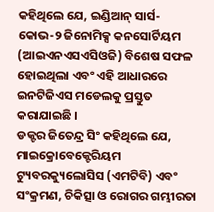କହିଥିଲେ ଯେ, ଇଣ୍ଡିଆନ୍ ସାର୍ସ-କୋଭ-୨ ଜିନୋମିକ୍ସ କନସୋର୍ଟିୟମ (ଆଇଏନଏସଏସିଓଜି) ବିଶେଷ ସଫଳ ହୋଇଥିଲା ଏବଂ ଏହି ଆଧାରରେ ଇନଟିଜିଏସ ମଡେଲକୁ ପ୍ରସ୍ତୁତ କରାଯାଇଛି ।
ଡକ୍ଟର ଜିତେନ୍ଦ୍ର ସିଂ କହିଥିଲେ ଯେ, ମାଇକ୍ରୋବେକ୍ଟେରିୟମ ଟ୍ୟୁବରକ୍ୟୁଲୋସିସ (ଏମଟିବି) ଏବଂ ସଂକ୍ରମଣ, ଚିକିତ୍ସା ଓ ରୋଗର ଗମ୍ଭୀରତା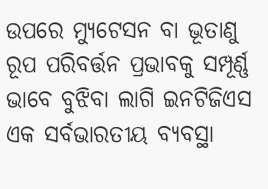ଉପରେ ମ୍ୟୁଟେସନ ବା ଭୂତାଣୁ ରୂପ ପରିବର୍ତ୍ତନ ପ୍ରଭାବକୁ ସମ୍ପୂର୍ଣ୍ଣ ଭାବେ ବୁଝିବା ଲାଗି ଇନଟିଜିଏସ ଏକ ସର୍ବଭାରତୀୟ ବ୍ୟବସ୍ଥା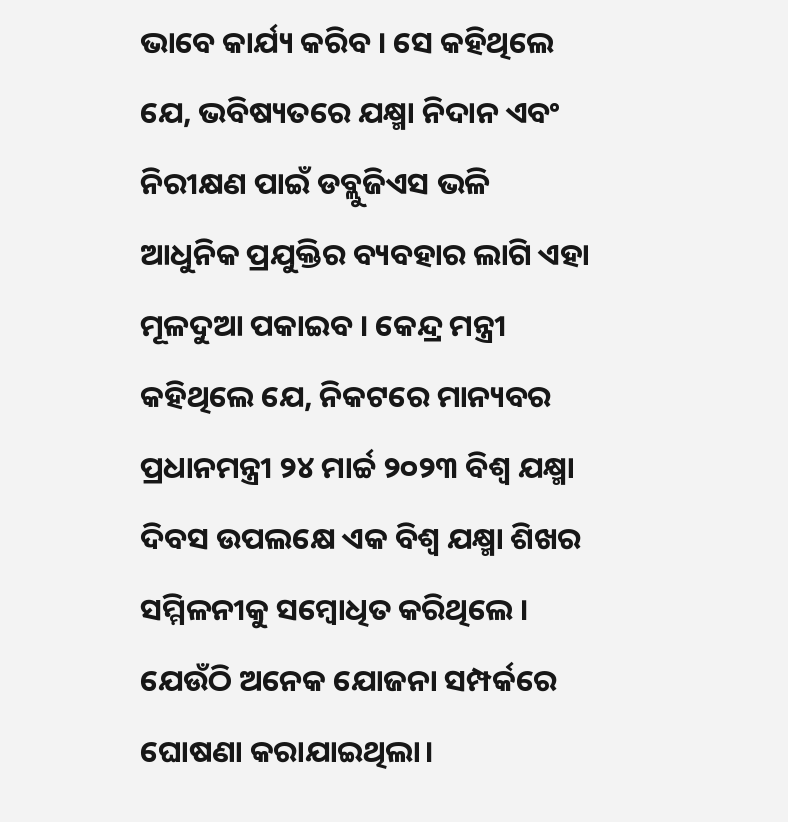ଭାବେ କାର୍ଯ୍ୟ କରିବ । ସେ କହିଥିଲେ ଯେ, ଭବିଷ୍ୟତରେ ଯକ୍ଷ୍ମା ନିଦାନ ଏବଂ ନିରୀକ୍ଷଣ ପାଇଁ ଡବ୍ଲୁଜିଏସ ଭଳି ଆଧୁନିକ ପ୍ରଯୁକ୍ତିର ବ୍ୟବହାର ଲାଗି ଏହା ମୂଳଦୁଆ ପକାଇବ । କେନ୍ଦ୍ର ମନ୍ତ୍ରୀ କହିଥିଲେ ଯେ, ନିକଟରେ ମାନ୍ୟବର ପ୍ରଧାନମନ୍ତ୍ରୀ ୨୪ ମାର୍ଚ୍ଚ ୨୦୨୩ ବିଶ୍ୱ ଯକ୍ଷ୍ମା ଦିବସ ଉପଲକ୍ଷେ ଏକ ବିଶ୍ୱ ଯକ୍ଷ୍ମା ଶିଖର ସମ୍ମିଳନୀକୁ ସମ୍ବୋଧିତ କରିଥିଲେ । ଯେଉଁଠି ଅନେକ ଯୋଜନା ସମ୍ପର୍କରେ ଘୋଷଣା କରାଯାଇଥିଲା।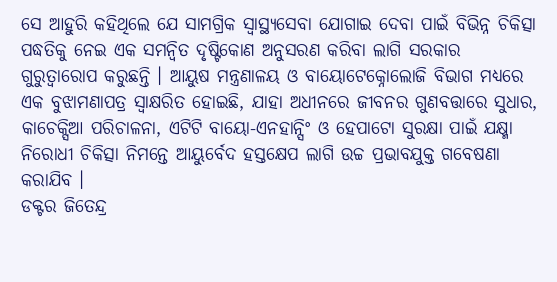ସେ ଆହୁରି କହିଥିଲେ ଯେ ସାମଗ୍ରିକ ସ୍ୱାସ୍ଥ୍ୟସେବା ଯୋଗାଇ ଦେବା ପାଇଁ ବିଭିନ୍ନ ଚିକିତ୍ସା ପଦ୍ଧତିକୁ ନେଇ ଏକ ସମନ୍ୱିତ ଦୃଷ୍ଟିକୋଣ ଅନୁସରଣ କରିବା ଲାଗି ସରକାର ଗୁରୁତ୍ୱାରୋପ କରୁଛନ୍ତି । ଆୟୁଷ ମନ୍ତ୍ରଣାଳୟ ଓ ବାୟୋଟେକ୍ନୋଲୋଜି ବିଭାଗ ମଧ୍ୟରେ ଏକ ବୁଝାମଣାପତ୍ର ସ୍ୱାକ୍ଷରିତ ହୋଇଛି, ଯାହା ଅଧୀନରେ ଜୀବନର ଗୁଣବତ୍ତାରେ ସୁଧାର, କାଚେକ୍ସିଆ ପରିଚାଳନା, ଏଟିଟି ବାୟୋ-ଏନହାନ୍ସିଂ ଓ ହେପାଟୋ ସୁରକ୍ଷା ପାଇଁ ଯକ୍ଷ୍ମା ନିରୋଧୀ ଚିକିତ୍ସା ନିମନ୍ତେ ଆୟୁର୍ବେଦ ହସ୍ତକ୍ଷେପ ଲାଗି ଉଚ୍ଚ ପ୍ରଭାବଯୁକ୍ତ ଗବେଷଣା କରାଯିବ ।
ଡକ୍ଟର ଜିତେନ୍ଦ୍ର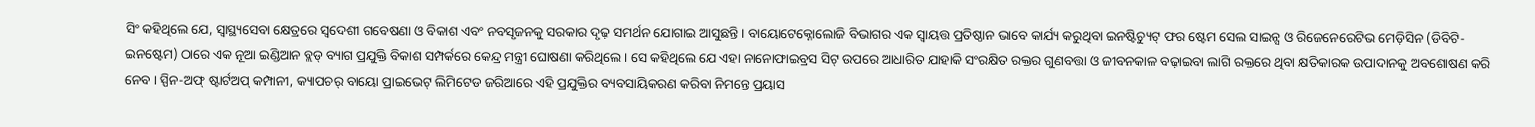ସିଂ କହିଥିଲେ ଯେ, ସ୍ୱାସ୍ଥ୍ୟସେବା କ୍ଷେତ୍ରରେ ସ୍ୱଦେଶୀ ଗବେଷଣା ଓ ବିକାଶ ଏବଂ ନବସୃଜନକୁ ସରକାର ଦୃଢ଼ ସମର୍ଥନ ଯୋଗାଇ ଆସୁଛନ୍ତି । ବାୟୋଟେକ୍ନୋଲୋଜି ବିଭାଗର ଏକ ସ୍ୱାୟତ୍ତ ପ୍ରତିଷ୍ଠାନ ଭାବେ କାର୍ଯ୍ୟ କରୁଥିବା ଇନଷ୍ଟିଚ୍ୟୁଟ୍ ଫର ଷ୍ଟେମ ସେଲ ସାଇନ୍ସ ଓ ରିଜେନେରେଟିଭ ମେଡ଼ିସିନ (ଡିବିଟି-ଇନଷ୍ଟେମ) ଠାରେ ଏକ ନୂଆ ଇଣ୍ଡିଆନ ବ୍ଲଡ୍ ବ୍ୟାଗ ପ୍ରଯୁକ୍ତି ବିକାଶ ସମ୍ପର୍କରେ କେନ୍ଦ୍ର ମନ୍ତ୍ରୀ ଘୋଷଣା କରିଥିଲେ । ସେ କହିଥିଲେ ଯେ ଏହା ନାନୋଫାଇବ୍ରସ ସିଟ୍ ଉପରେ ଆଧାରିତ ଯାହାକି ସଂରକ୍ଷିତ ରକ୍ତର ଗୁଣବତ୍ତା ଓ ଜୀବନକାଳ ବଢ଼ାଇବା ଲାଗି ରକ୍ତରେ ଥିବା କ୍ଷତିକାରକ ଉପାଦାନକୁ ଅବଶୋଷଣ କରି ନେବ । ସ୍ପିନ-ଅଫ୍ ଷ୍ଟାର୍ଟଅପ୍ କମ୍ପାନୀ, କ୍ୟାପଚର୍ ବାୟୋ ପ୍ରାଇଭେଟ୍ ଲିମିଟେଡ ଜରିଆରେ ଏହି ପ୍ରଯୁକ୍ତିର ବ୍ୟବସାୟିକରଣ କରିବା ନିମନ୍ତେ ପ୍ରୟାସ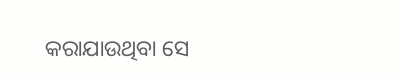କରାଯାଉଥିବା ସେ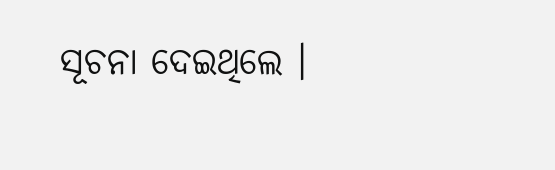ସୂଚନା ଦେଇଥିଲେ ।